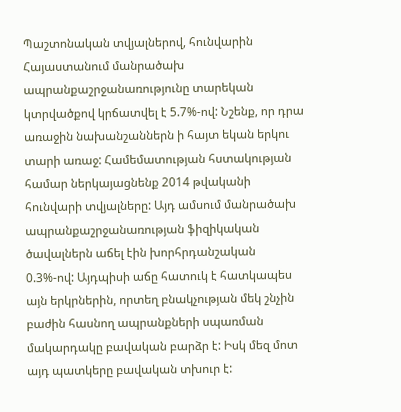Պաշտոնական տվյալներով, հունվարին Հայաստանում մանրածախ ապրանքաշրջանառությունը տարեկան կտրվածքով կրճատվել է 5.7%-ով: Նշենք, որ դրա առաջին նախանշաններն ի հայտ եկան երկու տարի առաջ: Համեմատության հստակության համար ներկայացնենք 2014 թվականի հունվարի տվյալները: Այդ ամսում մանրածախ ապրանքաշրջանառության ֆիզիկական ծավալներն աճել էին խորհրդանշական 0.3%-ով: Այդպիսի աճը հատուկ է հատկապես այն երկրներին, որտեղ բնակչության մեկ շնչին բաժին հասնող ապրանքների սպառման մակարդակը բավական բարձր է: Իսկ մեզ մոտ այդ պատկերը բավական տխուր է: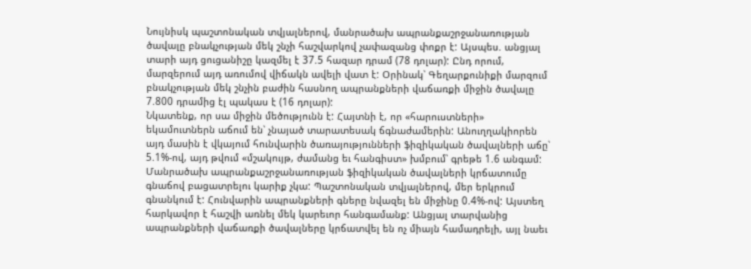Նույնիսկ պաշտոնական տվյալներով, մանրածախ ապրանքաշրջանառության ծավալը բնակչության մեկ շնչի հաշվարկով չափազանց փոքր է: Այսպես. անցյալ տարի այդ ցուցանիշը կազմել է 37.5 հազար դրամ (78 դոլար): Ընդ որում, մարզերում այդ առումով վիճակն ավելի վատ է: Օրինակ՝ Գեղարքունիքի մարզում բնակչության մեկ շնչին բաժին հասնող ապրանքների վաճառքի միջին ծավալը 7.800 դրամից էլ պակաս է (16 դոլար):
Նկատենք, որ սա միջին մեծությունն է: Հայտնի է, որ «հարուստների» եկամուտներն աճում են՝ չնայած տարատեսակ ճգնաժամերին: Անուղղակիորեն այդ մասին է վկայում հունվարին ծառայությունների ֆիզիկական ծավալների աճը՝ 5.1%-ով, այդ թվում «մշակույթ, ժամանց եւ հանգիստ» խմբում՝ գրեթե 1.6 անգամ:
Մանրածախ ապրանքաշրջանառության ֆիզիկական ծավալների կրճատումը գնաճով բացատրելու կարիք չկա: Պաշտոնական տվյալներով, մեր երկրում գնանկում է: Հունվարին ապրանքների գները նվազել են միջինը 0.4%-ով: Այստեղ հարկավոր է հաշվի առնել մեկ կարեւոր հանգամանք: Անցյալ տարվանից ապրանքների վաճառքի ծավալները կրճատվել են ոչ միայն համադրելի, այլ նաեւ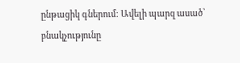ընթացիկ գներում: Ավելի պարզ ասած՝ բնակչությունը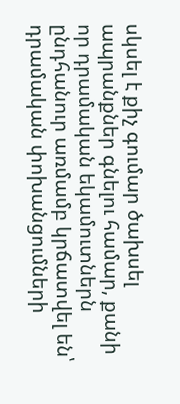սկսել է քիչ գումար ծախսել ապրանքներ գնելու համար, քանի որ դրամական եկամուտներն ընդհանուր առմամբ կրճատվել են՝ դրամական փոխանցումների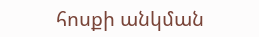հոսքի անկման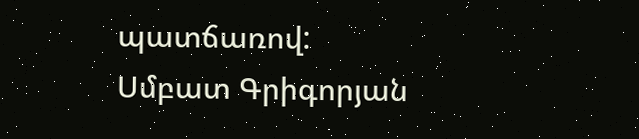պատճառով:
Սմբատ Գրիգորյան